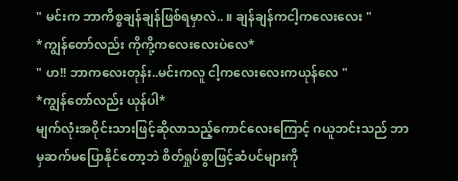" မင်းက ဘာကိစ္စချန်ချန်ဖြစ်ရမှာလဲ.. ။ ချန်ချန်ကငါ့ကလေးလေး "
*ကျွန်တော်လည်း ကိုကို့ကလေးလေးပဲလေ*
" ဟ!! ဘာကလေးတုန်း..မင်းကလူ ငါ့ကလေးလေးကယုန်လေ "
*ကျွန်တော်လည်း ယုန်ပါ*
မျက်လုံးအဝိုင်းသားဖြင့်ဆိုလာသည့်ကောင်လေးကြောင့် ဂယူဘင်းသည် ဘာမှဆက်မပြောနိုင်တော့ဘဲ စိတ်ရှုပ်စွာဖြင့်ဆံပင်များကို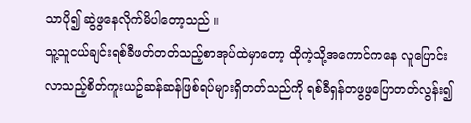သာပို၍ ဆွဲဖွနေလိုက်မိပါတော့သည် ။
သူ့သူငယ်ချင်းရစ်ခီဖတ်တတ်သည့်စာအုပ်ထဲမှာတော့ ထိုကဲ့သို့အကောင်ကနေ လူပြောင်းလာသည့်စိတ်ကူးယဥ်ဆန်ဆန်ဖြစ်ရပ်များရှိတတ်သည်ကို ရစ်ခီရှန်တဖွဖွပြောတတ်လွန်း၍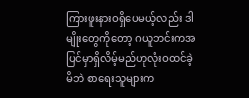ကြားဖူးနားဝရှိပေမယ့်လည်း ဒါမျိုးတွေကိုတော့ ဂယူဘင်းကအပြင်မှာရှိလိမ့်မည်ဟုလုံးဝထင်ခဲ့မိဘဲ စာရေးသူများက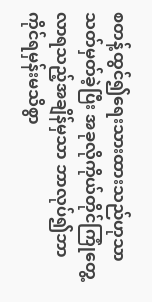စတန့်ထွင်၍ရေးသားထားသည်ဟုသာ သတ်မှတ်ခဲ့ပြီး အခုလိုကိုယ်တိုင်ကြုံတွေ့လာရသည့်အချိန်မှသာ ဘာလုပ်၍ဘာကိုင်ရမှန်းမသိစွာ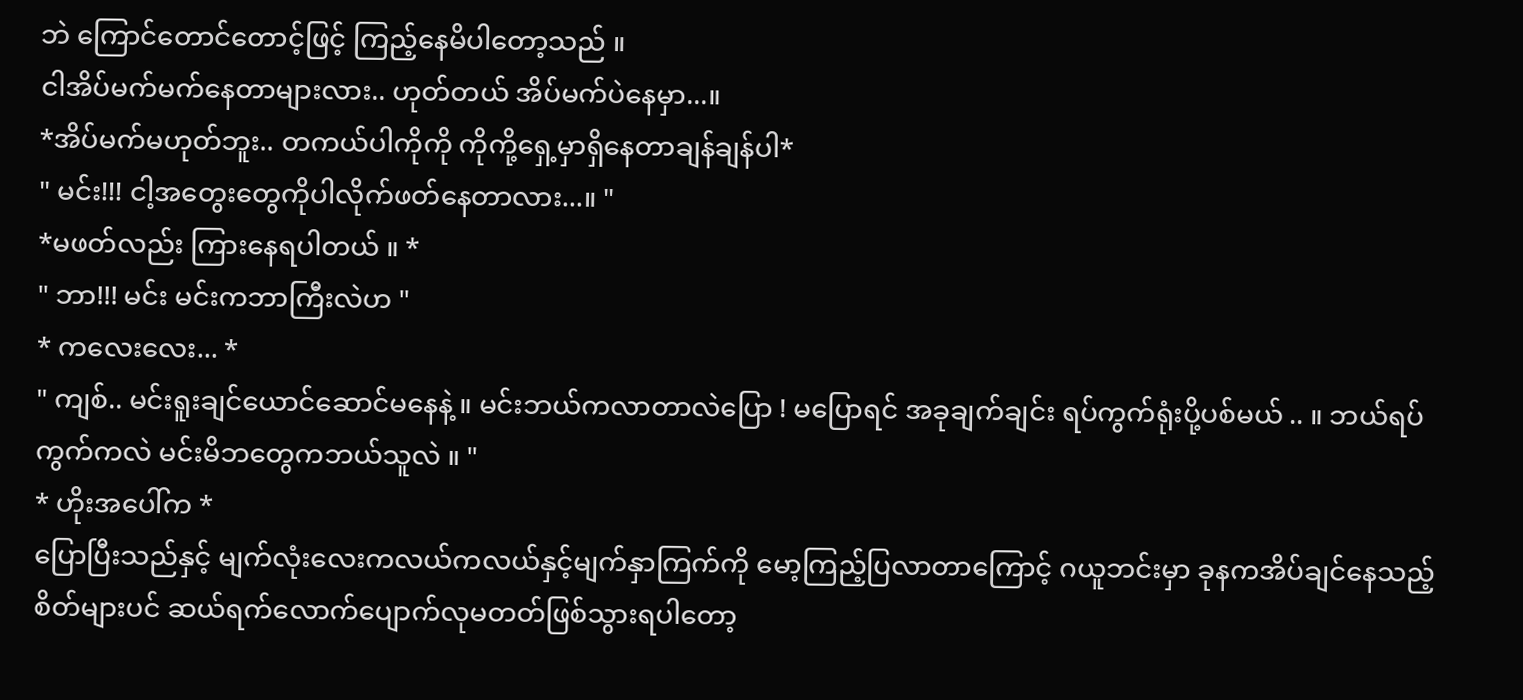ဘဲ ကြောင်တောင်တောင့်ဖြင့် ကြည့်နေမိပါတော့သည် ။
ငါအိပ်မက်မက်နေတာများလား.. ဟုတ်တယ် အိပ်မက်ပဲနေမှာ...။
*အိပ်မက်မဟုတ်ဘူး.. တကယ်ပါကိုကို ကိုကို့ရှေ့မှာရှိနေတာချန်ချန်ပါ*
" မင်း!!! ငါ့အတွေးတွေကိုပါလိုက်ဖတ်နေတာလား...။ "
*မဖတ်လည်း ကြားနေရပါတယ် ။ *
" ဘာ!!! မင်း မင်းကဘာကြီးလဲဟ "
* ကလေးလေး... *
" ကျစ်.. မင်းရူးချင်ယောင်ဆောင်မနေနဲ့ ။ မင်းဘယ်ကလာတာလဲပြော ! မပြောရင် အခုချက်ချင်း ရပ်ကွက်ရုံးပို့ပစ်မယ် .. ။ ဘယ်ရပ်ကွက်ကလဲ မင်းမိဘတွေကဘယ်သူလဲ ။ "
* ဟိုးအပေါ်က *
ပြောပြီးသည်နှင့် မျက်လုံးလေးကလယ်ကလယ်နှင့်မျက်နှာကြက်ကို မော့ကြည့်ပြလာတာကြောင့် ဂယူဘင်းမှာ ခုနကအိပ်ချင်နေသည့်စိတ်များပင် ဆယ်ရက်လောက်ပျောက်လုမတတ်ဖြစ်သွားရပါတော့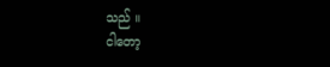သည် ။
ငါတော့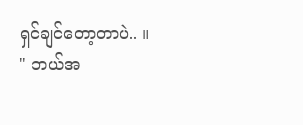ရှင်ချင်တော့တာပဲ.. ။
" ဘယ်အ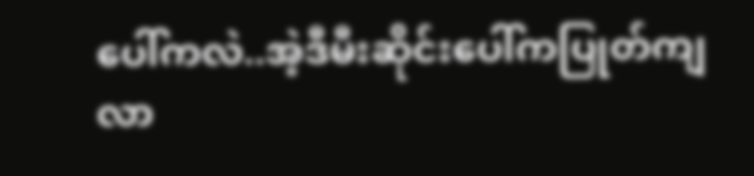ပေါ်ကလဲ..အဲ့ဒီမီးဆိုင်းပေါ်ကပြုတ်ကျလာ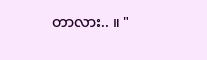တာလား.. ။ "